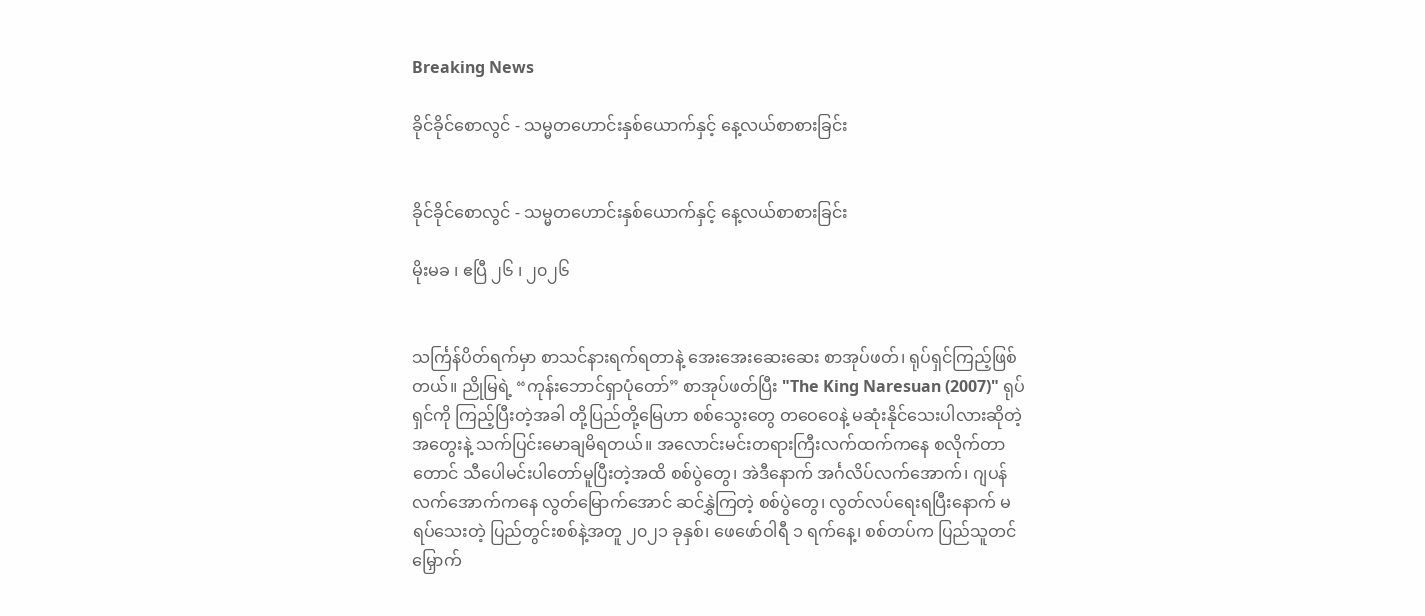Breaking News

ခိုင်ခိုင်စောလွင် - သမ္မတဟောင်းနှစ်ယောက်နှင့် နေ့လယ်စာစားခြင်း


ခိုင်ခိုင်စောလွင် - သမ္မတဟောင်းနှစ်ယောက်နှင့် နေ့လယ်စာစားခြင်း

မိုးမခ ၊ ဧပြီ ၂၆ ၊ ၂၀၂၆


သင်္ကြန်ပိတ်ရက်မှာ စာသင်နားရက်ရတာနဲ့ အေးအေးဆေးဆေး စာအုပ်ဖတ်၊ ရုပ်ရှင်ကြည့်ဖြစ်တယ်။ ညိုမြရဲ့ “ကုန်းဘောင်ရှာပုံတော်” စာအုပ်ဖတ်ပြီး "The King Naresuan (2007)" ရုပ်ရှင်ကို ကြည့်ပြီးတဲ့အခါ တို့ပြည်တို့မြေဟာ စစ်သွေးတွေ တဝေဝေနဲ့ မဆုံးနိုင်သေးပါလားဆိုတဲ့ အတွေးနဲ့ သက်ပြင်းမောချမိရတယ်။ အလောင်းမင်းတရားကြီးလက်ထက်ကနေ စလိုက်တာတောင် သီပေါမင်းပါတော်မူပြီးတဲ့အထိ စစ်ပွဲတွေ၊ အဲဒီနောက် အင်္ဂလိပ်လက်အောက်၊ ဂျပန်လက်အောက်ကနေ လွတ်မြောက်အောင် ဆင်နွှဲကြတဲ့ စစ်ပွဲတွေ၊ လွတ်လပ်ရေးရပြီးနောက် မရပ်သေးတဲ့ ပြည်တွင်းစစ်နဲ့အတူ ၂၀၂၁ ခုနှစ်၊ ဖေဖော်ဝါရီ ၁ ရက်နေ့၊ စစ်တပ်က ပြည်သူတင်မြှောက်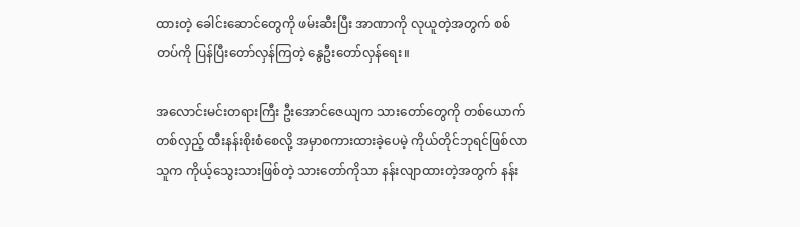ထားတဲ့ ခေါင်းဆောင်တွေကို ဖမ်းဆီးပြီး အာဏာကို လုယူတဲ့အတွက် စစ်တပ်ကို ပြန်ပြီးတော်လှန်ကြတဲ့ နွေဦးတော်လှန်ရေး။

အလောင်းမင်းတရားကြီး ဦးအောင်ဇေယျက သားတော်တွေကို တစ်ယောက်တစ်လှည့် ထီးနန်းစိုးစံစေလို့ အမှာစကားထားခဲ့ပေမဲ့ ကိုယ်တိုင်ဘုရင်ဖြစ်လာသူက ကိုယ့်သွေးသားဖြစ်တဲ့ သားတော်ကိုသာ နန်းလျာထားတဲ့အတွက် နန်း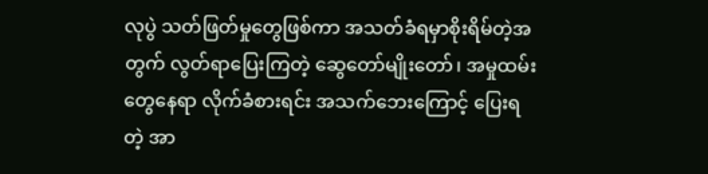လုပွဲ သတ်ဖြတ်မှုတွေဖြစ်ကာ အသတ်ခံရမှာစိုးရိမ်တဲ့အတွက် လွတ်ရာပြေးကြတဲ့ ဆွေတော်မျိုးတော်၊ အမှုထမ်းတွေနေရာ လိုက်ခံစားရင်း အသက်ဘေးကြောင့် ပြေးရတဲ့ အာ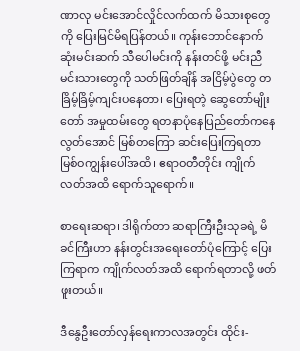ဏာလု မင်းအောင်လှိုင်လက်ထက် မိသားစုတွေကို ပြေးမြင်မိရပြန်တယ်။ ကုန်းဘောင်နောက်ဆုံးမင်းဆက် သီပေါမင်းကို နန်းတင်ဖို့ မင်းညီမင်းသားတွေကို သတ်ဖြတ်ချိန် အငြိမ့်ပွဲတွေ တခြိမ့်ခြိမ့်ကျင်းပနေတာ၊ ပြေးရတဲ့ ဆွေတော်မျိုးတော် အမှုထမ်းတွေ ရတနာပုံနေပြည်တော်ကနေ လွတ်အောင် မြစ်တကြော ဆင်းပြေးကြရတာ မြစ်ဝကျွန်းပေါ်အထိ၊ ဧရာဝတီတိုင်း ကျိုက်လတ်အထိ ရောက်သူရောက်။

စာရေးဆရာ၊ ဒါရိုက်တာ ဆရာကြီးဦးသုခရဲ့ မိခင်ကြီးဟာ နန်းတွင်းအရေးတော်ပုံကြောင့် ပြေးကြရာက ကျိုက်လတ်အထိ ရောက်ရတာလို့ ဖတ်ဖူးတယ်။

ဒီနွေဦးတော်လှန်ရေးကာလအတွင်း ထိုင်း-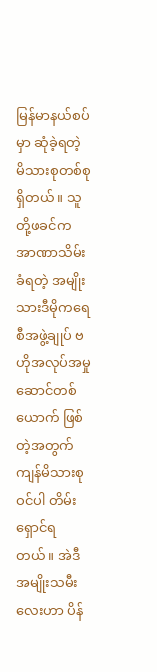မြန်မာနယ်စပ်မှာ ဆုံခဲ့ရတဲ့ မိသားစုတစ်စုရှိတယ်။ သူတို့ဖခင်က အာဏာသိမ်းခံရတဲ့ အမျိုးသားဒီမိုကရေစီအဖွဲ့ချုပ် ဗဟိုအလုပ်အမှုဆောင်တစ်ယောက် ဖြစ်တဲ့အတွက် ကျန်မိသားစုဝင်ပါ တိမ်းရှောင်ရတယ်။ အဲဒီအမျိုးသမီးလေးဟာ ပိန်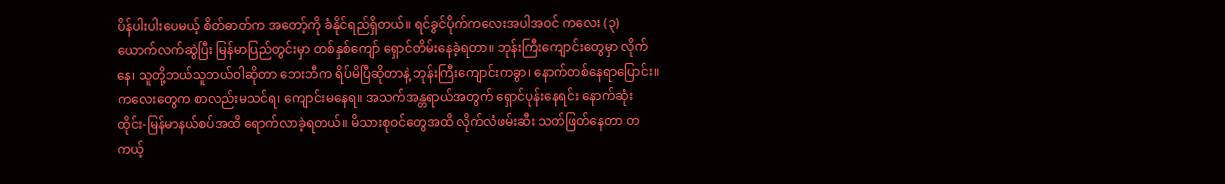ပိန်ပါးပါးပေမယ့် စိတ်ဓာတ်က အတော့်ကို ခံနိုင်ရည်ရှိတယ်။ ရင်ခွင်ပိုက်ကလေးအပါအဝင် ကလေး (၃) ယောက်လက်ဆွဲပြီး မြန်မာပြည်တွင်းမှာ တစ်နှစ်ကျော် ရှောင်တိမ်းနေခဲ့ရတာ။ ဘုန်းကြီးကျောင်းတွေမှာ လိုက်နေ၊ သူတို့ဘယ်သူဘယ်ဝါဆိုတာ ဘေးဘီက ရိပ်မိပြီဆိုတာနဲ့ ဘုန်းကြီးကျောင်းကခွာ၊ နောက်တစ်နေရာပြောင်း။ ကလေးတွေက စာလည်းမသင်ရ၊ ကျောင်းမနေရ။ အသက်အန္တရာယ်အတွက် ရှောင်ပုန်းနေရင်း နောက်ဆုံး ထိုင်း-မြန်မာနယ်စပ်အထိ ရောက်လာခဲ့ရတယ်။ မိသားစုဝင်တွေအထိ လိုက်လံဖမ်းဆီး သတ်ဖြတ်နေတာ တကယ့်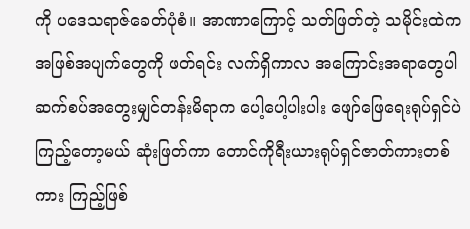ကို ပဒေသရာဇ်ခေတ်ပုံစံ။ အာဏာကြောင့် သတ်ဖြတ်တဲ့ သမိုင်းထဲက အဖြစ်အပျက်တွေကို ဖတ်ရင်း လက်ရှိကာလ အကြောင်းအရာတွေပါ ဆက်စပ်အတွေးမျှင်တန်းမိရာက ပေါ့ပေါ့ပါးပါး ဖျော်ဖြေရေးရုပ်ရှင်ပဲ ကြည့်တော့မယ် ဆုံးဖြတ်ကာ တောင်ကိုရီးယားရုပ်ရှင်ဇာတ်ကားတစ်ကား ကြည့်ဖြစ်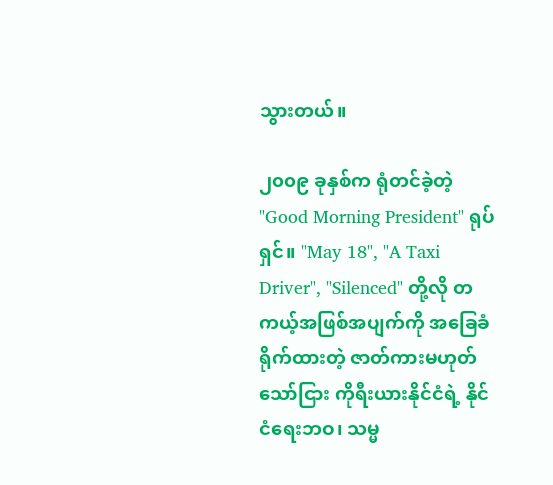သွားတယ်။

၂၀၀၉ ခုနှစ်က ရုံတင်ခဲ့တဲ့ "Good Morning President" ရုပ်ရှင်။ "May 18", "A Taxi Driver", "Silenced" တို့လို တကယ့်အဖြစ်အပျက်ကို အခြေခံရိုက်ထားတဲ့ ဇာတ်ကားမဟုတ်သော်ငြား ကိုရီးယားနိုင်ငံရဲ့ နိုင်ငံရေးဘဝ၊ သမ္မ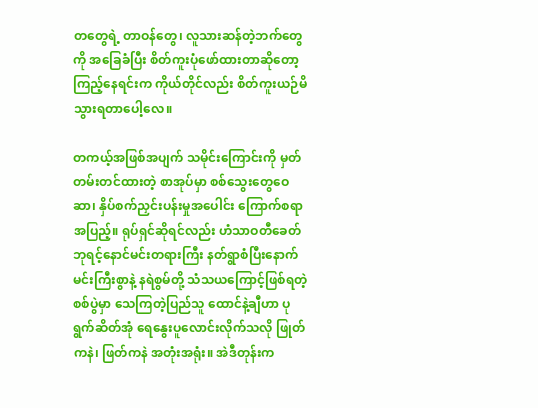တတွေရဲ့ တာဝန်တွေ၊ လူသားဆန်တဲ့ဘက်တွေကို အခြေခံပြီး စိတ်ကူးပုံဖော်ထားတာဆိုတော့ ကြည့်နေရင်းက ကိုယ်တိုင်လည်း စိတ်ကူးယဉ်မိသွားရတာပေါ့လေ။

တကယ့်အဖြစ်အပျက် သမိုင်းကြောင်းကို မှတ်တမ်းတင်ထားတဲ့ စာအုပ်မှာ စစ်သွေးတွေဝေဆာ၊ နှိပ်စက်ညှင်းပန်းမှုအပေါင်း ကြောက်စရာအပြည့်။ ရုပ်ရှင်ဆိုရင်လည်း ဟံသာဝတီခေတ် ဘုရင့်နောင်မင်းတရားကြီး နတ်ရွာစံပြီးနောက် မင်းကြီးစွာနဲ့ နရဲစွမ်တို့ သံသယကြောင့်ဖြစ်ရတဲ့ စစ်ပွဲမှာ သေကြတဲ့ပြည်သူ ထောင်နဲ့ချီဟာ ပုရွက်ဆိတ်အုံ ရေနွေးပူလောင်းလိုက်သလို ဖြုတ်ကနဲ၊ ဖြတ်ကနဲ အတုံးအရုံး။ အဲဒီတုန်းက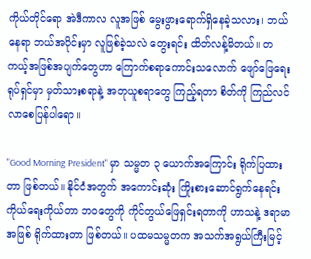ကိုယ်တိုင်ရော အဲဒီကာလ လူအဖြစ် မွေးဖွားရောက်ရှိနေခဲ့သလား၊ ဘယ်နေရာ ဘယ်အပိုင်းမှာ လူဖြစ်ခဲ့သလဲ တွေးရင်း ထိတ်လန့်မိတယ်။ တကယ့်အဖြစ်အပျက်တွေဟာ ကြောက်စရာကောင်းသလောက် ဖျော်ဖြေရေးရုပ်ရှင်မှာ မှတ်သားစရာနဲ့ အတုယူစရာတွေ ကြည့်ရတာ စိတ်ကို ကြည်လင်လာစေပြန်ပါရော။

"Good Morning President" မှာ သမ္မတ ၃ ယောက်အကြောင်း ရိုက်ပြထားတာ ဖြစ်တယ်။ နိုင်ငံအတွက် အကောင်းဆုံး ကြိုးစားဆောင်ရွက်နေရင်း ကိုယ်ရေးကိုယ်တာ ဘဝတွေကို ကိုင်တွယ်ဖြေရှင်းရတာကို ဟာသနဲ့ ဒရာမာအဖြစ် ရိုက်ထားတာ ဖြစ်တယ်။ ပထမသမ္မတက အသက်အရွယ်ကြီးမြင့်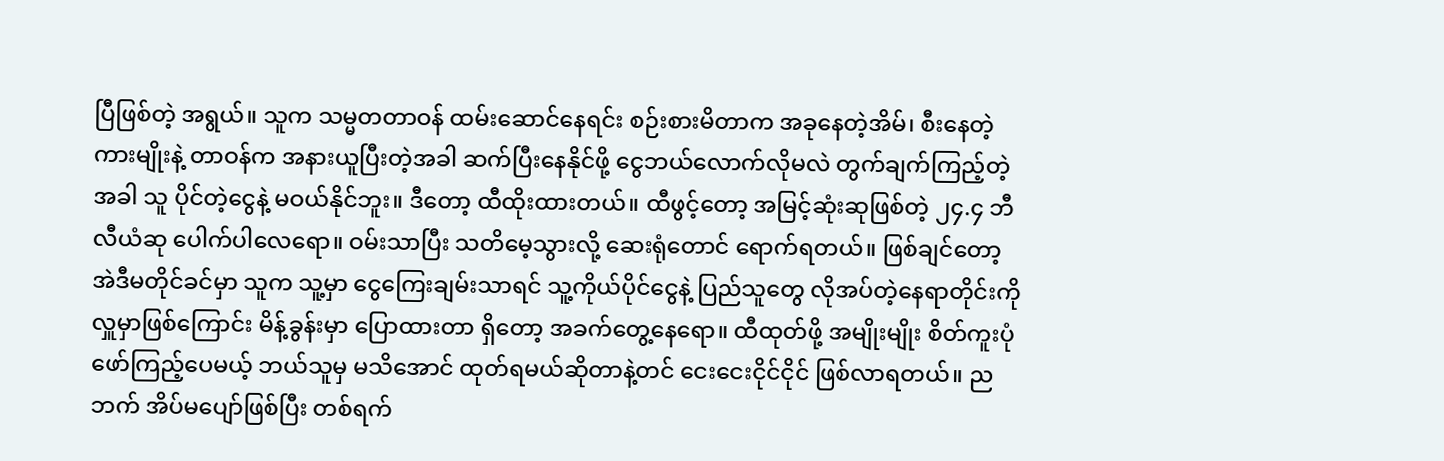ပြီဖြစ်တဲ့ အရွယ်။ သူက သမ္မတတာဝန် ထမ်းဆောင်နေရင်း စဉ်းစားမိတာက အခုနေတဲ့အိမ်၊ စီးနေတဲ့ကားမျိုးနဲ့ တာဝန်က အနားယူပြီးတဲ့အခါ ဆက်ပြီးနေနိုင်ဖို့ ငွေဘယ်လောက်လိုမလဲ တွက်ချက်ကြည့်တဲ့အခါ သူ ပိုင်တဲ့ငွေနဲ့ မဝယ်နိုင်ဘူး။ ဒီတော့ ထီထိုးထားတယ်။ ထီဖွင့်တော့ အမြင့်ဆုံးဆုဖြစ်တဲ့ ၂၄.၄ ဘီလီယံဆု ပေါက်ပါလေရော။ ဝမ်းသာပြီး သတိမေ့သွားလို့ ဆေးရုံတောင် ရောက်ရတယ်။ ဖြစ်ချင်တော့ အဲဒီမတိုင်ခင်မှာ သူက သူ့မှာ ငွေကြေးချမ်းသာရင် သူ့ကိုယ်ပိုင်ငွေနဲ့ ပြည်သူတွေ လိုအပ်တဲ့နေရာတိုင်းကို လှူမှာဖြစ်ကြောင်း မိန့်ခွန်းမှာ ပြောထားတာ ရှိတော့ အခက်တွေ့နေရော။ ထီထုတ်ဖို့ အမျိုးမျိုး စိတ်ကူးပုံဖော်ကြည့်ပေမယ့် ဘယ်သူမှ မသိအောင် ထုတ်ရမယ်ဆိုတာနဲ့တင် ငေးငေးငိုင်ငိုင် ဖြစ်လာရတယ်။ ညဘက် အိပ်မပျော်ဖြစ်ပြီး တစ်ရက်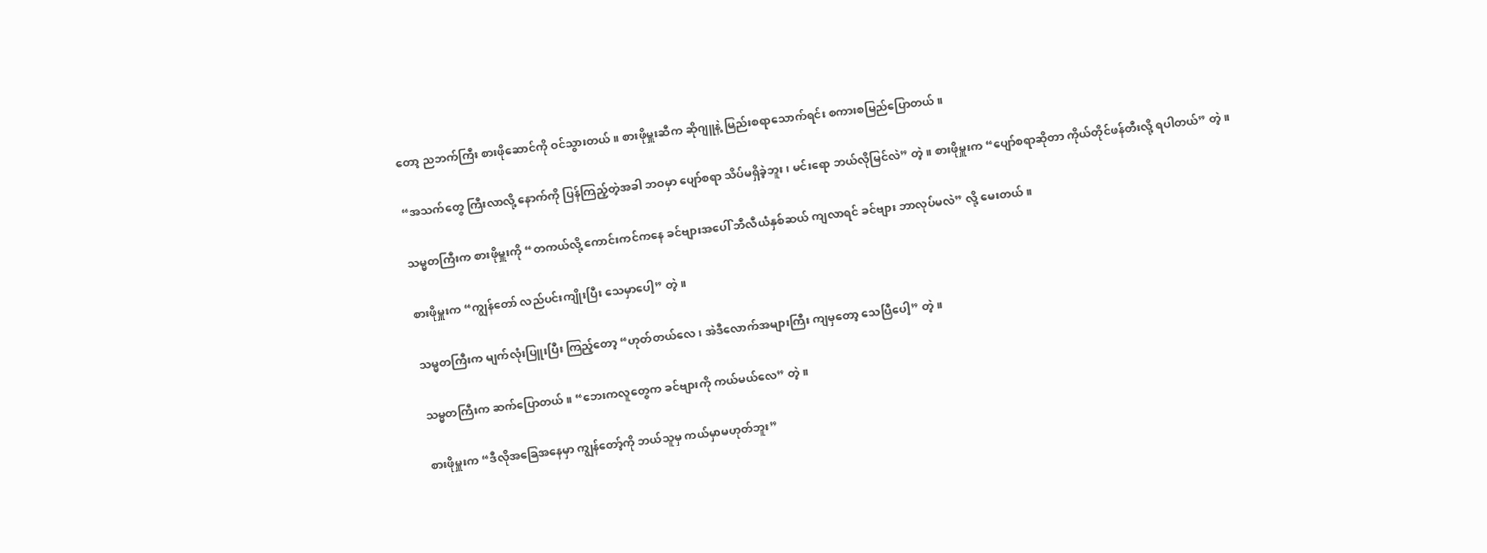တော့ ညဘက်ကြီး စားဖိုဆောင်ကို ဝင်သွားတယ်။ စားဖိုမှူးဆီက ဆိုဂျူနဲ့ မြည်းစရာသောက်ရင်း စကားစမြည်ပြောတယ်။

“အသက်တွေ ကြီးလာလို့ နောက်ကို ပြန်ကြည့်တဲ့အခါ ဘဝမှာ ပျော်စရာ သိပ်မရှိခဲ့ဘူး၊ မင်းရော ဘယ်လိုမြင်လဲ” တဲ့။ စားဖိုမှူးက “ပျော်စရာဆိုတာ ကိုယ်တိုင်ဖန်တီးလို့ ရပါတယ်” တဲ့။

သမ္မတကြီးက စားဖိုမှူးကို “တကယ်လို့ ကောင်းကင်ကနေ ခင်ဗျားအပေါ် ဘီလီယံနှစ်ဆယ် ကျလာရင် ခင်ဗျား ဘာလုပ်မလဲ” လို့ မေးတယ်။

စားဖိုမှူးက “ကျွန်တော် လည်ပင်းကျိုးပြီး သေမှာပေါ့” တဲ့။

သမ္မတကြီးက မျက်လုံးပြူးပြီး ကြည့်တော့ “ဟုတ်တယ်လေ၊ အဲဒီလောက်အများကြီး ကျမှတော့ သေပြီပေါ့” တဲ့။

သမ္မတကြီးက ဆက်ပြောတယ်။ “ဘေးကလူတွေက ခင်ဗျားကို ကယ်မယ်လေ” တဲ့။

စားဖိုမှူးက “ဒီလိုအခြေအနေမှာ ကျွန်တော့်ကို ဘယ်သူမှ ကယ်မှာမဟုတ်ဘူး”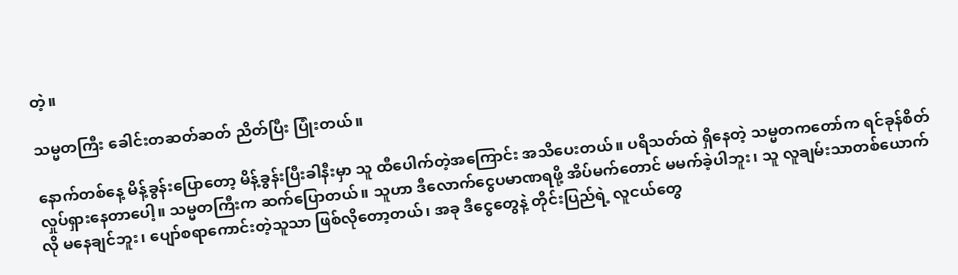တဲ့။

သမ္မတကြီး ခေါင်းတဆတ်ဆတ် ညိတ်ပြီး ပြုံးတယ်။

နောက်တစ်နေ့ မိန့်ခွန်းပြောတော့ မိန့်ခွန်းပြီးခါနီးမှာ သူ ထီပေါက်တဲ့အကြောင်း အသိပေးတယ်။ ပရိသတ်ထဲ ရှိနေတဲ့ သမ္မတကတော်က ရင်ခုန်စိတ်လှုပ်ရှားနေတာပေါ့။ သမ္မတကြီးက ဆက်ပြောတယ်။ သူဟာ ဒီလောက်ငွေပမာဏရဖို့ အိပ်မက်တောင် မမက်ခဲ့ပါဘူး၊ သူ လူချမ်းသာတစ်ယောက်လို မနေချင်ဘူး၊ ပျော်စရာကောင်းတဲ့သူသာ ဖြစ်လိုတော့တယ်၊ အခု ဒီငွေတွေနဲ့ တိုင်းပြည်ရဲ့ လူငယ်တွေ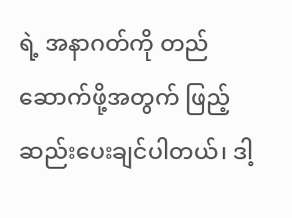ရဲ့ အနာဂတ်ကို တည်ဆောက်ဖို့အတွက် ဖြည့်ဆည်းပေးချင်ပါတယ်၊ ဒါ့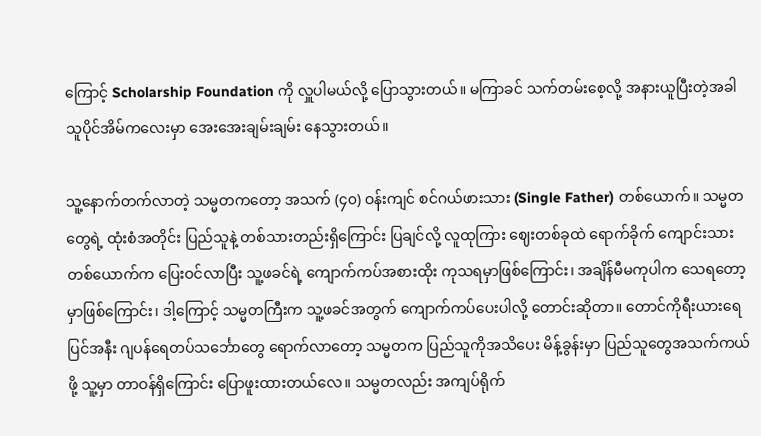ကြောင့် Scholarship Foundation ကို လှူပါမယ်လို့ ပြောသွားတယ်။ မကြာခင် သက်တမ်းစေ့လို့ အနားယူပြီးတဲ့အခါ သူပိုင်အိမ်ကလေးမှာ အေးအေးချမ်းချမ်း နေသွားတယ်။

သူ့နောက်တက်လာတဲ့ သမ္မတကတော့ အသက် (၄၀) ဝန်းကျင် စင်ဂယ်ဖားသား (Single Father) တစ်ယောက်။ သမ္မတတွေရဲ့ ထုံးစံအတိုင်း ပြည်သူနဲ့ တစ်သားတည်းရှိကြောင်း ပြချင်လို့ လူထုကြား ဈေးတစ်ခုထဲ ရောက်ခိုက် ကျောင်းသားတစ်ယောက်က ပြေးဝင်လာပြီး သူ့ဖခင်ရဲ့ ကျောက်ကပ်အစားထိုး ကုသရမှာဖြစ်ကြောင်း၊ အချိန်မီမကုပါက သေရတော့မှာဖြစ်ကြောင်း၊ ဒါ့ကြောင့် သမ္မတကြီးက သူ့ဖခင်အတွက် ကျောက်ကပ်ပေးပါလို့ တောင်းဆိုတာ။ တောင်ကိုရီးယားရေပြင်အနီး ဂျပန်ရေတပ်သင်္ဘောတွေ ရောက်လာတော့ သမ္မတက ပြည်သူကိုအသိပေး မိန့်ခွန်းမှာ ပြည်သူတွေအသက်ကယ်ဖို့ သူ့မှာ တာဝန်ရှိကြောင်း ပြောဖူးထားတယ်လေ။ သမ္မတလည်း အကျပ်ရိုက်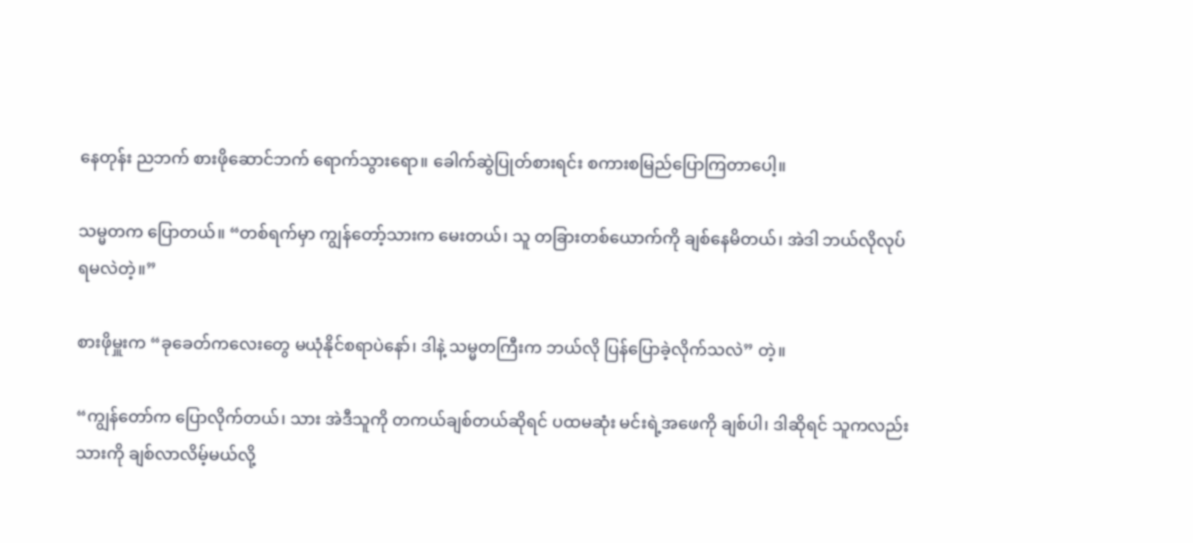နေတုန်း ညဘက် စားဖိုဆောင်ဘက် ရောက်သွားရော။ ခေါက်ဆွဲပြုတ်စားရင်း စကားစမြည်ပြောကြတာပေါ့။

သမ္မတက ပြောတယ်။ “တစ်ရက်မှာ ကျွန်တော့်သားက မေးတယ်၊ သူ တခြားတစ်ယောက်ကို ချစ်နေမိတယ်၊ အဲဒါ ဘယ်လိုလုပ်ရမလဲတဲ့။”

စားဖိုမှူးက “ခုခေတ်ကလေးတွေ မယုံနိုင်စရာပဲနော်၊ ဒါနဲ့ သမ္မတကြီးက ဘယ်လို ပြန်ပြောခဲ့လိုက်သလဲ” တဲ့။

“ကျွန်တော်က ပြောလိုက်တယ်၊ သား အဲဒီသူကို တကယ်ချစ်တယ်ဆိုရင် ပထမဆုံး မင်းရဲ့အဖေကို ချစ်ပါ၊ ဒါဆိုရင် သူကလည်း သားကို ချစ်လာလိမ့်မယ်လို့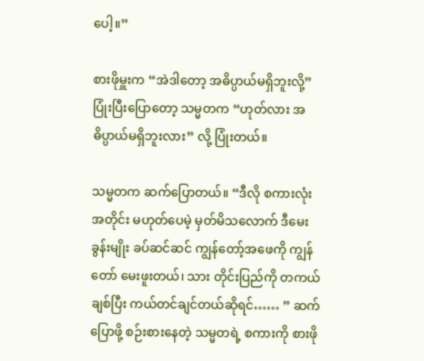ပေါ့။”

စားဖိုမှူးက “အဲဒါတော့ အဓိပ္ပာယ်မရှိဘူးလို့” ပြုံးပြီးပြောတော့ သမ္မတက “ဟုတ်လား အဓိပ္ပာယ်မရှိဘူးလား” လို့ ပြုံးတယ်။

သမ္မတက ဆက်ပြောတယ်။ “ဒီလို စကားလုံးအတိုင်း မဟုတ်ပေမဲ့ မှတ်မိသလောက် ဒီမေးခွန်းမျိုး ခပ်ဆင်ဆင် ကျွန်တော့်အဖေကို ကျွန်တော် မေးဖူးတယ်၊ သား တိုင်းပြည်ကို တကယ်ချစ်ပြီး ကယ်တင်ချင်တယ်ဆိုရင်…… ” ဆက်ပြောဖို့ စဉ်းစားနေတဲ့ သမ္မတရဲ့ စကားကို စားဖို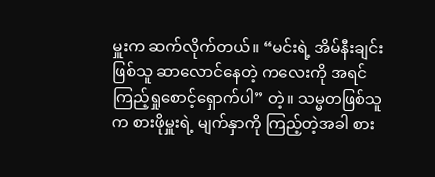မှူးက ဆက်လိုက်တယ်။ “မင်းရဲ့ အိမ်နီးချင်းဖြစ်သူ ဆာလောင်နေတဲ့ ကလေးကို အရင်ကြည့်ရှုစောင့်ရှောက်ပါ” တဲ့။ သမ္မတဖြစ်သူက စားဖိုမှူးရဲ့ မျက်နှာကို ကြည့်တဲ့အခါ စား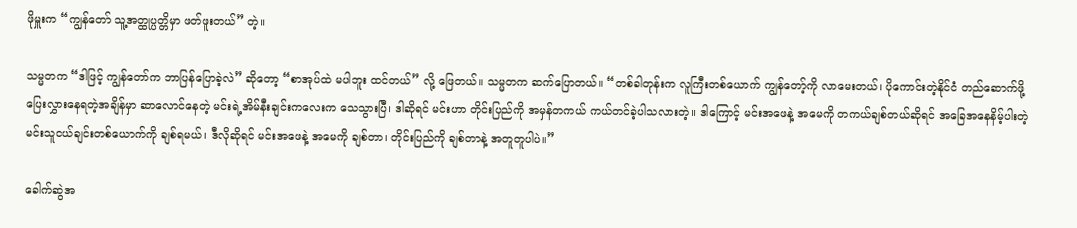ဖိုမှူးက “ကျွန်တော် သူ့အတ္ထုပ္ပတ္တိမှာ ဖတ်ဖူးတယ်” တဲ့။

သမ္မတက “ဒါဖြင့် ကျွန်တော်က ဘာပြန်ပြောခဲ့လဲ” ဆိုတော့ “စာအုပ်ထဲ မပါဘူး ထင်တယ်” လို့ ဖြေတယ်။ သမ္မတက ဆက်ပြောတယ်။ “တစ်ခါတုန်းက လူကြီးတစ်ယောက် ကျွန်တော့်ကို လာမေးတယ်၊ ပိုကောင်းတဲ့နိုင်ငံ တည်ဆောက်ဖို့ ပြေးလွှားနေရတဲ့အချိန်မှာ ဆာလောင်နေတဲ့ မင်းရဲ့အိမ်နီးချင်းကလေးက သေသွားပြီ၊ ဒါဆိုရင် မင်းဟာ တိုင်းပြည်ကို အမှန်တကယ် ကယ်တင်ခဲ့ပါသလားတဲ့။ ဒါကြောင့် မင်းအဖေနဲ့ အမေကို တကယ်ချစ်တယ်ဆိုရင် အခြေအနေနိမ့်ပါးတဲ့ မင်းသူငယ်ချင်းတစ်ယောက်ကို ချစ်ရမယ်၊ ဒီလိုဆိုရင် မင်းအဖေနဲ့ အမေကို ချစ်တာ၊ တိုင်းပြည်ကို ချစ်တာနဲ့ အတူတူပါပဲ။”

ခေါက်ဆွဲအ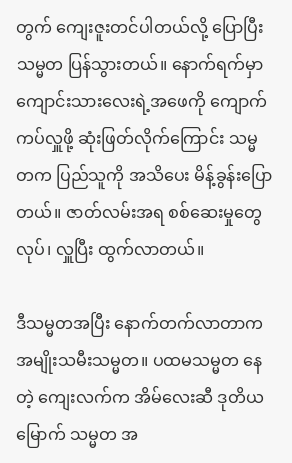တွက် ကျေးဇူးတင်ပါတယ်လို့ ပြောပြီး သမ္မတ ပြန်သွားတယ်။ နောက်ရက်မှာ ကျောင်းသားလေးရဲ့အဖေကို ကျောက်ကပ်လှူဖို့ ဆုံးဖြတ်လိုက်ကြောင်း သမ္မတက ပြည်သူကို အသိပေး မိန့်ခွန်းပြောတယ်။ ဇာတ်လမ်းအရ စစ်ဆေးမှုတွေလုပ်၊ လှူပြီး ထွက်လာတယ်။

ဒီသမ္မတအပြီး နောက်တက်လာတာက အမျိုးသမီးသမ္မတ။ ပထမသမ္မတ နေတဲ့ ကျေးလက်က အိမ်လေးဆီ ဒုတိယမြောက် သမ္မတ အ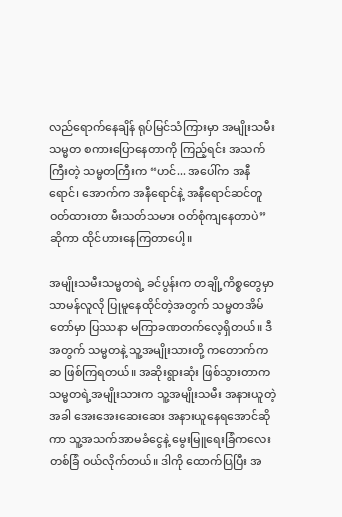လည်ရောက်နေချိန် ရုပ်မြင်သံကြားမှာ အမျိုးသမီးသမ္မတ စကားပြောနေတာကို ကြည့်ရင်း အသက်ကြီးတဲ့ သမ္မတကြီးက “ဟင်... အပေါ်က အနီရောင်၊ အောက်က အနီရောင်နဲ့ အနီရောင်ဆင်တူ ဝတ်ထားတာ မီးသတ်သမား ဝတ်စုံကျနေတာပဲ” ဆိုကာ ထိုင်ဟားနေကြတာပေါ့။

အမျိုးသမီးသမ္မတရဲ့ ခင်ပွန်းက တချို့ကိစ္စတွေမှာ သာမန်လူလို ပြုမူနေထိုင်တဲ့အတွက် သမ္မတအိမ်တော်မှာ ပြဿနာ မကြာခဏတက်လေ့ရှိတယ်။ ဒီအတွက် သမ္မတနဲ့ သူ့အမျိုးသားတို့ ကတောက်ကဆ ဖြစ်ကြရတယ်။ အဆိုးရွားဆုံး ဖြစ်သွားတာက သမ္မတရဲ့အမျိုးသားက သူ့အမျိုးသမီး အနားယူတဲ့အခါ အေးအေးဆေးဆေး အနားယူနေရအောင်ဆိုကာ သူ့အသက်အာမခံငွေနဲ့ မွေးမြူရေးခြံကလေးတစ်ခြံ ဝယ်လိုက်တယ်။ ဒါကို ထောက်ပြပြီး အ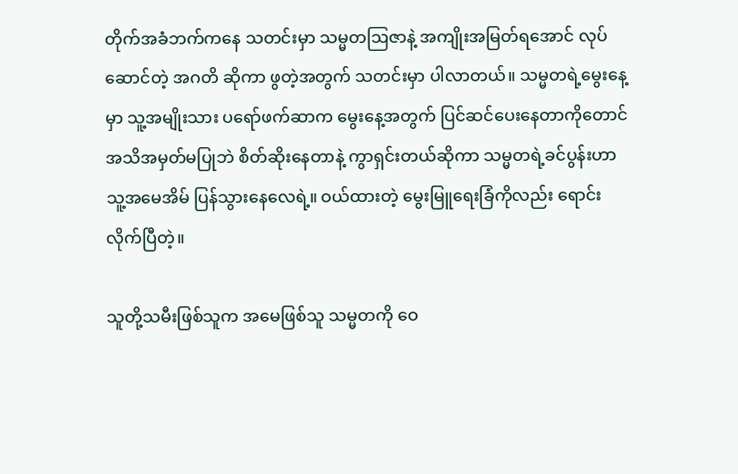တိုက်အခံဘက်ကနေ သတင်းမှာ သမ္မတဩဇာနဲ့ အကျိုးအမြတ်ရအောင် လုပ်ဆောင်တဲ့ အဂတိ ဆိုကာ ဖွတဲ့အတွက် သတင်းမှာ ပါလာတယ်။ သမ္မတရဲ့မွေးနေ့မှာ သူ့အမျိုးသား ပရော်ဖက်ဆာက မွေးနေ့အတွက် ပြင်ဆင်ပေးနေတာကိုတောင် အသိအမှတ်မပြုဘဲ စိတ်ဆိုးနေတာနဲ့ ကွာရှင်းတယ်ဆိုကာ သမ္မတရဲ့ခင်ပွန်းဟာ သူ့အမေအိမ် ပြန်သွားနေလေရဲ့။ ဝယ်ထားတဲ့ မွေးမြူရေးခြံကိုလည်း ရောင်းလိုက်ပြီတဲ့။

သူတို့သမီးဖြစ်သူက အမေဖြစ်သူ သမ္မတကို ဝေ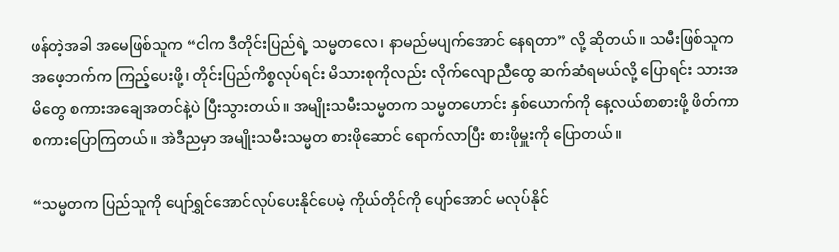ဖန်တဲ့အခါ အမေဖြစ်သူက “ငါက ဒီတိုင်းပြည်ရဲ့ သမ္မတလေ၊ နာမည်မပျက်အောင် နေရတာ” လို့ ဆိုတယ်။ သမီးဖြစ်သူက အဖေ့ဘက်က ကြည့်ပေးဖို့၊ တိုင်းပြည်ကိစ္စလုပ်ရင်း မိသားစုကိုလည်း လိုက်လျောညီထွေ ဆက်ဆံရမယ်လို့ ပြောရင်း သားအမိတွေ စကားအချေအတင်နဲ့ပဲ ပြီးသွားတယ်။ အမျိုးသမီးသမ္မတက သမ္မတဟောင်း နှစ်ယောက်ကို နေ့လယ်စာစားဖို့ ဖိတ်ကာ စကားပြောကြတယ်။ အဲဒီညမှာ အမျိုးသမီးသမ္မတ စားဖိုဆောင် ရောက်လာပြီး စားဖိုမှူးကို ပြောတယ်။

“သမ္မတက ပြည်သူကို ပျော်ရွှင်အောင်လုပ်ပေးနိုင်ပေမဲ့ ကိုယ်တိုင်ကို ပျော်အောင် မလုပ်နိုင်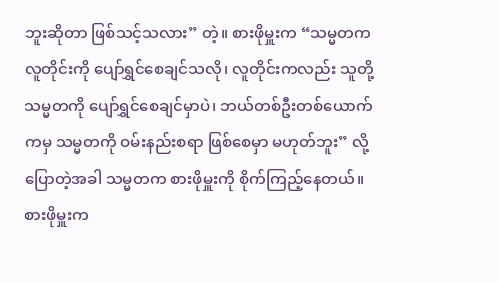ဘူးဆိုတာ ဖြစ်သင့်သလား” တဲ့။ စားဖိုမှူးက “သမ္မတက လူတိုင်းကို ပျော်ရွှင်စေချင်သလို၊ လူတိုင်းကလည်း သူတို့သမ္မတကို ပျော်ရွှင်စေချင်မှာပဲ၊ ဘယ်တစ်ဦးတစ်ယောက်ကမှ သမ္မတကို ဝမ်းနည်းစရာ ဖြစ်စေမှာ မဟုတ်ဘူး” လို့ ပြောတဲ့အခါ သမ္မတက စားဖိုမှူးကို စိုက်ကြည့်နေတယ်။ စားဖိုမှူးက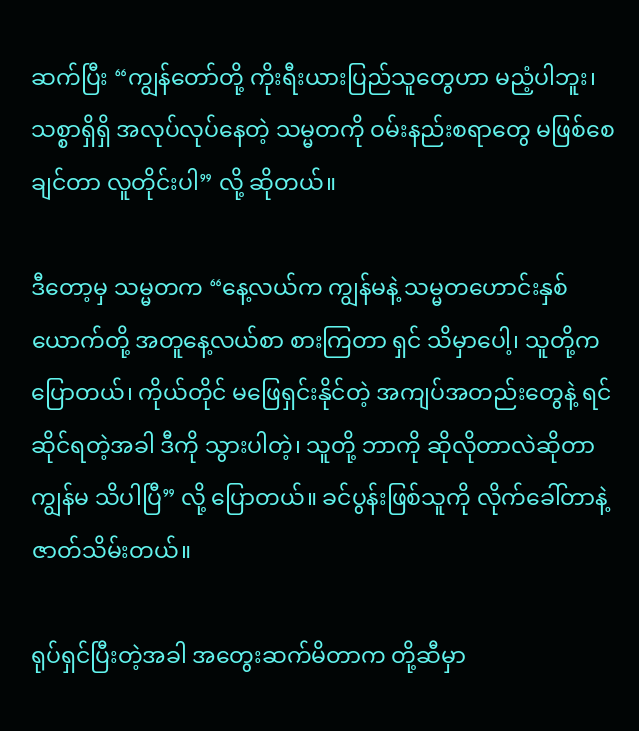ဆက်ပြီး “ကျွန်တော်တို့ ကိုးရီးယားပြည်သူတွေဟာ မညံ့ပါဘူး၊ သစ္စာရှိရှိ အလုပ်လုပ်နေတဲ့ သမ္မတကို ဝမ်းနည်းစရာတွေ မဖြစ်စေချင်တာ လူတိုင်းပါ” လို့ ဆိုတယ်။

ဒီတော့မှ သမ္မတက “နေ့လယ်က ကျွန်မနဲ့ သမ္မတဟောင်းနှစ်ယောက်တို့ အတူနေ့လယ်စာ စားကြတာ ရှင် သိမှာပေါ့၊ သူတို့က ပြောတယ်၊ ကိုယ်တိုင် မဖြေရှင်းနိုင်တဲ့ အကျပ်အတည်းတွေနဲ့ ရင်ဆိုင်ရတဲ့အခါ ဒီကို သွားပါတဲ့၊ သူတို့ ဘာကို ဆိုလိုတာလဲဆိုတာ ကျွန်မ သိပါပြီ” လို့ ပြောတယ်။ ခင်ပွန်းဖြစ်သူကို လိုက်ခေါ်တာနဲ့ ဇာတ်သိမ်းတယ်။

ရုပ်ရှင်ပြီးတဲ့အခါ အတွေးဆက်မိတာက တို့ဆီမှာ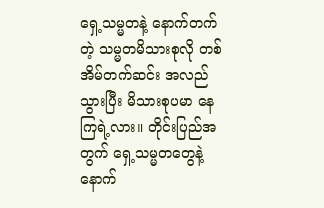ရှေ့သမ္မတနဲ့ နောက်တက်တဲ့ သမ္မတမိသားစုလို တစ်အိမ်တက်ဆင်း အလည်သွားပြီး မိသားစုပမာ နေကြရဲ့လား။ တိုင်းပြည်အတွက် ရှေ့သမ္မတတွေနဲ့ နောက်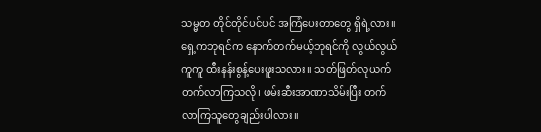သမ္မတ တိုင်တိုင်ပင်ပင် အကြံပေးတာတွေ ရှိရဲ့လား။ ရှေ့ကဘုရင်က နောက်တက်မယ့်ဘုရင်ကို လွယ်လွယ်ကူကူ ထီးနန်းစွန့်ပေးဖူးသလား။ သတ်ဖြတ်လုယက် တက်လာကြသလို၊ ဖမ်းဆီးအာဏာသိမ်းပြီး တက်လာကြသူတွေချည်းပါလား။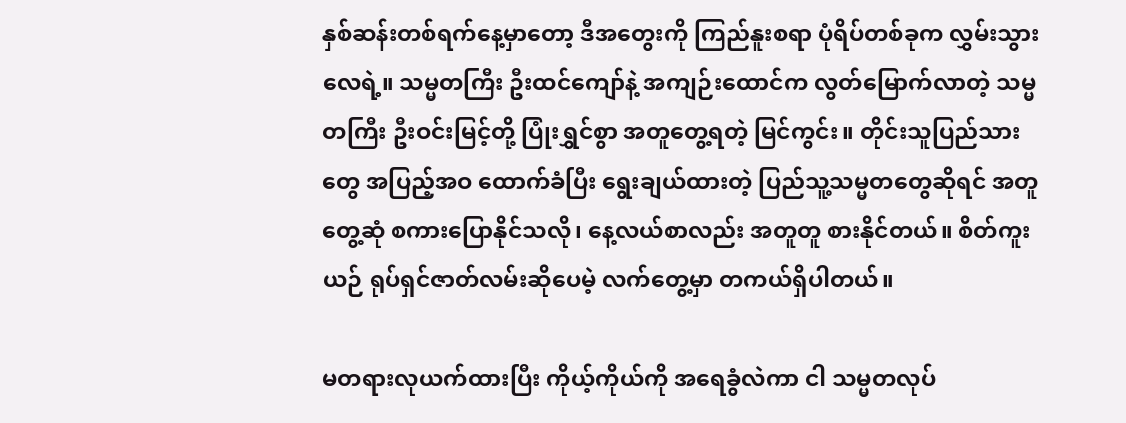နှစ်ဆန်းတစ်ရက်နေ့မှာတော့ ဒီအတွေးကို ကြည်နူးစရာ ပုံရိပ်တစ်ခုက လွှမ်းသွားလေရဲ့။ သမ္မတကြီး ဦးထင်ကျော်နဲ့ အကျဉ်းထောင်က လွတ်မြောက်လာတဲ့ သမ္မတကြီး ဦးဝင်းမြင့်တို့ ပြုံးရွှင်စွာ အတူတွေ့ရတဲ့ မြင်ကွင်း။ တိုင်းသူပြည်သားတွေ အပြည့်အဝ ထောက်ခံပြီး ရွေးချယ်ထားတဲ့ ပြည်သူ့သမ္မတတွေဆိုရင် အတူတွေ့ဆုံ စကားပြောနိုင်သလို၊ နေ့လယ်စာလည်း အတူတူ စားနိုင်တယ်။ စိတ်ကူးယဉ် ရုပ်ရှင်ဇာတ်လမ်းဆိုပေမဲ့ လက်တွေ့မှာ တကယ်ရှိပါတယ်။

မတရားလုယက်ထားပြီး ကိုယ့်ကိုယ်ကို အရေခွံလဲကာ ငါ သမ္မတလုပ်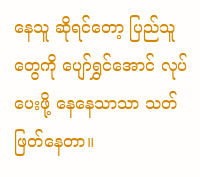နေသူ ဆိုရင်တော့ ပြည်သူတွေကို ပျော်ရွှင်အောင် လုပ်ပေးဖို့ နေနေသာသာ သတ်ဖြတ်နေတာ။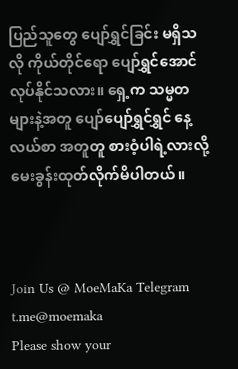ပြည်သူတွေ ပျော်ရွှင်ခြင်း မရှိသလို ကိုယ်တိုင်ရော ပျော်ရွှင်အောင် လုပ်နိုင်သလား။ ရှေ့က သမ္မတများနဲ့အတူ ပျော်ပျော်ရွှင်ရွှင် နေ့လယ်စာ အတူတူ စားဝံ့ပါရဲ့လားလို့ မေးခွန်းထုတ်လိုက်မိပါတယ်။



Join Us @ MoeMaKa Telegram
t.me@moemaka
Please show your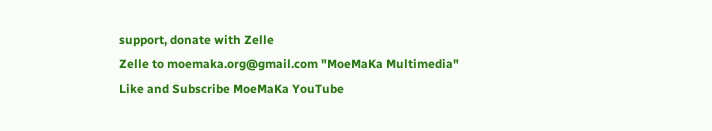support, donate with Zelle
Zelle to moemaka.org@gmail.com "MoeMaKa Multimedia"
Like and Subscribe MoeMaKa YouTube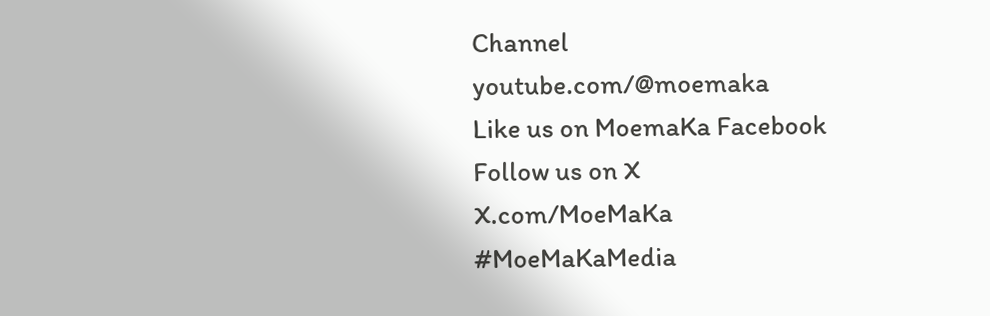Channel
youtube.com/@moemaka
Like us on MoemaKa Facebook
Follow us on X
X.com/MoeMaKa
#MoeMaKaMedia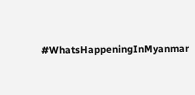#WhatsHappeningInMyanmar